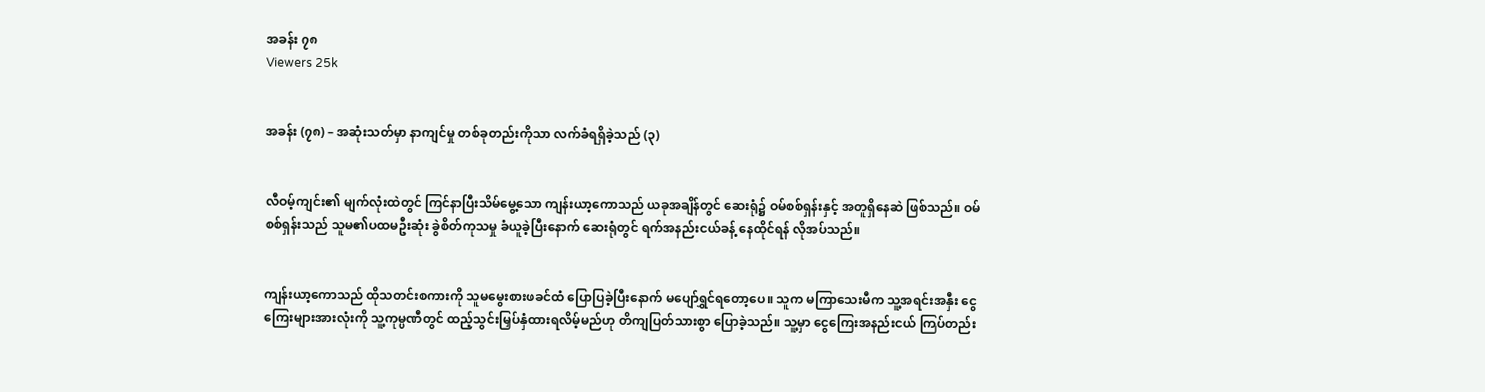အခန်း ၇၈
Viewers 25k


အခန်း (၇၈) – အဆုံးသတ်မှာ နာကျင်မှု တစ်ခုတည်းကိုသာ လက်ခံရရှိခဲ့သည် (၃)


လီဝမ့်ကျင်း၏ မျက်လုံးထဲတွင် ကြင်နာပြီးသိမ်မွေ့သော ကျန်းယာ့ကောသည် ယခုအချိန်တွင် ဆေးရုံ၌ ဝမ်စစ်ရှန်းနှင့် အတူရှိနေဆဲ ဖြစ်သည်။ ဝမ်စစ်ရှန်းသည် သူမ၏ပထမဦးဆုံး ခွဲစိတ်ကုသမှု ခံယူခဲ့ပြီးနောက် ဆေးရုံတွင် ရက်အနည်းငယ်ခန့်‌ နေထိုင်ရန် လိုအပ်သည်။


ကျန်းယာ့ကောသည် ထိုသတင်းစကားကို သူမမွေးစားဖခင်ထံ ပြောပြခဲ့ပြီးနောက် မပျော်ရွှင်ရတော့ပေ။ သူက မကြာသေးမီက သူ့အရင်းအနှီး ငွေကြေးများအားလုံးကို သူ့ကုမ္ပဏီတွင် ထည့်သွင်းမြှပ်နှံထားရလိမ့်မည်ဟု တိကျပြတ်သားစွာ ပြောခဲ့သည်။ သူ့မှာ ငွေကြေးအနည်းငယ် ကြပ်တည်း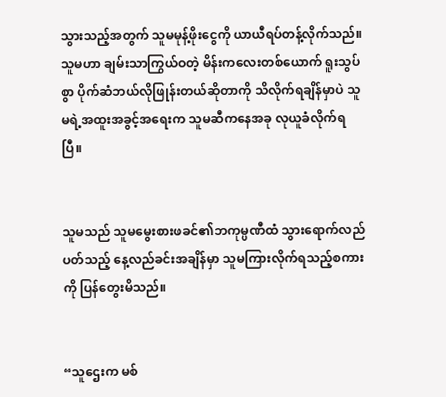သွားသည့်အတွက် သူမမုန့်ဖိုးငွေကို ယာယီရပ်တန့်လိုက်သည်။ သူမဟာ ချမ်းသာကြွယ်ဝတဲ့ မိန်းကလေးတစ်ယောက် ရူးသွပ်စွာ ပိုက်ဆံဘယ်လိုဖြုန်းတယ်ဆိုတာကို သိလိုက်ရချိန်မှာပဲ သူမရဲ့အထူးအခွင့်အရေးက သူမဆီကနေအခု လုယူခံလိုက်ရပြီ။


သူမသည် သူမမွေးစားဖခင်၏ဘကုမ္ပဏီထံ သွားရောက်လည်ပတ်သည့် နေ့လည်ခင်းအချိန်မှာ သူမကြားလိုက်ရသည့်စကားကို ပြန်တွေးမိသည်။


“သူဌေးက မစ်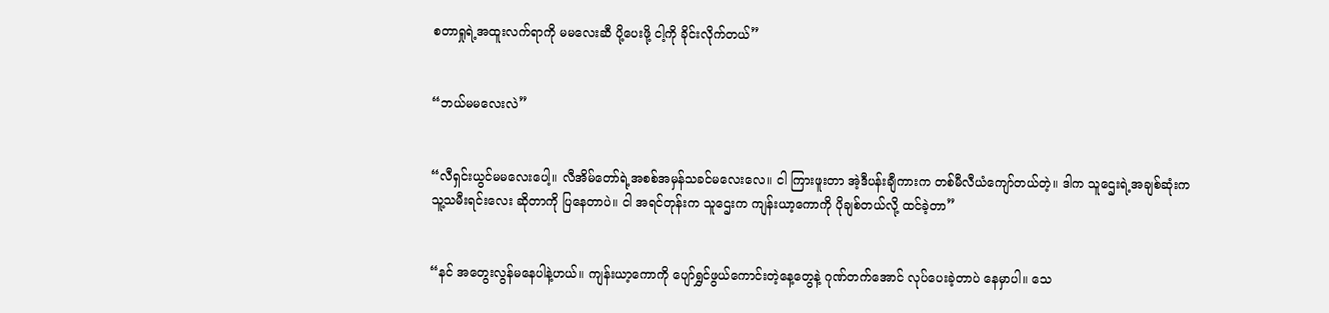စတာရှုရဲ့အထူးလက်ရာကို မမလေးဆီ ပို့ပေးဖို့ ငါ့ကို ခိုင်းလိုက်တယ်”


“ဘယ်မမလေးလဲ”


“လီရှင်းယွင်မမလေးပေါ့။ လီအိမ်တော်ရဲ့အစစ်အမှန်သခင်မလေးလေ။ ငါ ကြားဖူးတာ အဲ့ဒီပန်းချီကားက တစ်မီလီယံကျော်တယ်တဲ့။ ဒါက သူဌေးရဲ့အချစ်ဆုံးက သူ့သမီးရင်းလေး ဆိုတာကို ပြနေတာပဲ။ ငါ အရင်တုန်းက သူဌေးက ကျန်းယာ့ကောကို ပိုချစ်တယ်လို့ ထင်ခဲ့တာ”


“နင် အတွေးလွန်မနေပါနဲ့ဟယ်။ ကျန်းယာ့ကောကို ပျော်ရွှင်ဖွယ်ကောင်းတဲ့နေ့တွေနဲ့ ဂုဏ်တက်အောင် လုပ်ပေးခဲ့တာပဲ နေမှာပါ။ သေ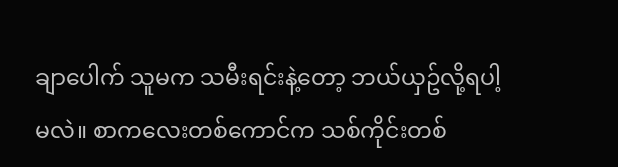ချာပေါက် သူမက သမီးရင်းနဲ့တော့ ဘယ်ယှဥ်လို့ရပါ့မလဲ။ စာကလေးတစ်ကောင်က သစ်ကိုင်းတစ်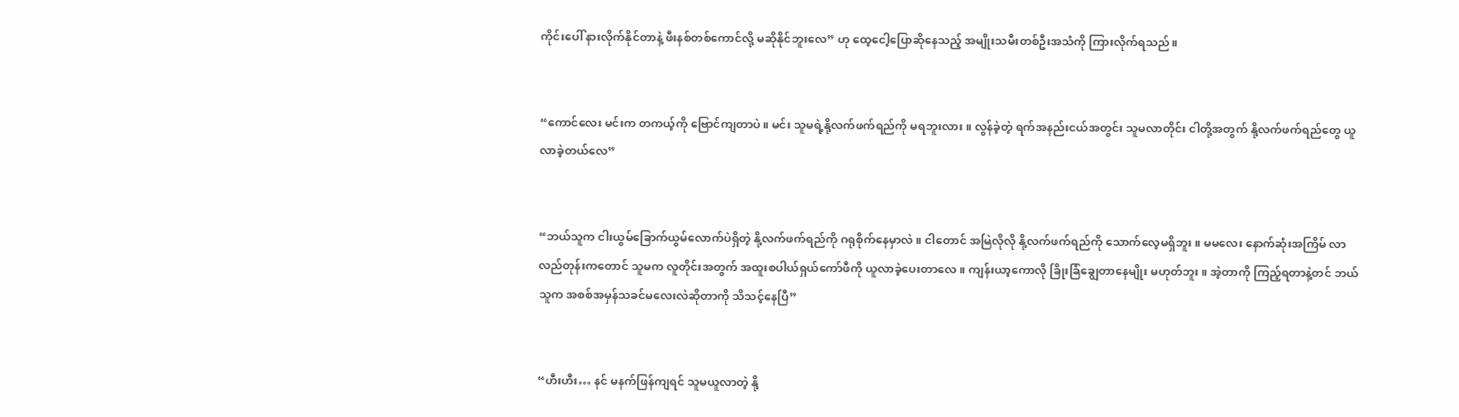ကိုင်းပေါ် နားလိုက်နိုင်တာနဲ့ ဖီးနစ်တစ်ကောင်လို့ မဆိုနိုင်ဘူးလေ” ဟု ထေ့ငေါ့ပြောဆိုနေသည့် အမျိုးသမီးတစ်ဦးအသံကို ကြားလိုက်ရသည်။


“ကောင်လေး မင်းက တကယ့်ကို ဗြောင်ကျတာပဲ။ မင်း သူမရဲ့နို့လက်ဖက်ရည်ကို မရဘူးလား။ လွန်ခဲ့တဲ့ ရက်အနည်းငယ်အတွင်း သူမလာတိုင်း ငါတို့အတွက် နို့လက်ဖက်ရည်တွေ ယူလာခဲ့တယ်လေ”


“ဘယ်သူက ငါးယွမ်ခြောက်ယွမ်လောက်ပဲရှိတဲ့ နို့လက်ဖက်ရည်ကို ဂရုစိုက်နေမှာလဲ။ ငါတောင် အမြဲလိုလို နို့လက်ဖက်ရည်ကို သောက်လေ့မရှိဘူး။ မမလေး နောက်ဆုံးအကြိမ် လာလည်တုန်းကတောင် သူမက လူတိုင်းအတွက် အထူးစပါယ်ရှယ်ကော်ဖီကို ယူလာခဲ့ပေးတာလေ။ ကျန်းယာ့ကောလို ခြိုးခြံချွေတာနေမျိုး မဟုတ်ဘူး။ အဲ့တာကို ကြည့်ရတာနဲ့တင် ဘယ်သူက အစစ်အမှန်သခင်မလေးလဲဆိုတာကို သိသင့်နေပြီ”


“ဟီးဟီး… နင် မနက်ဖြန်ကျရင် သူမယူလာတဲ့ နို့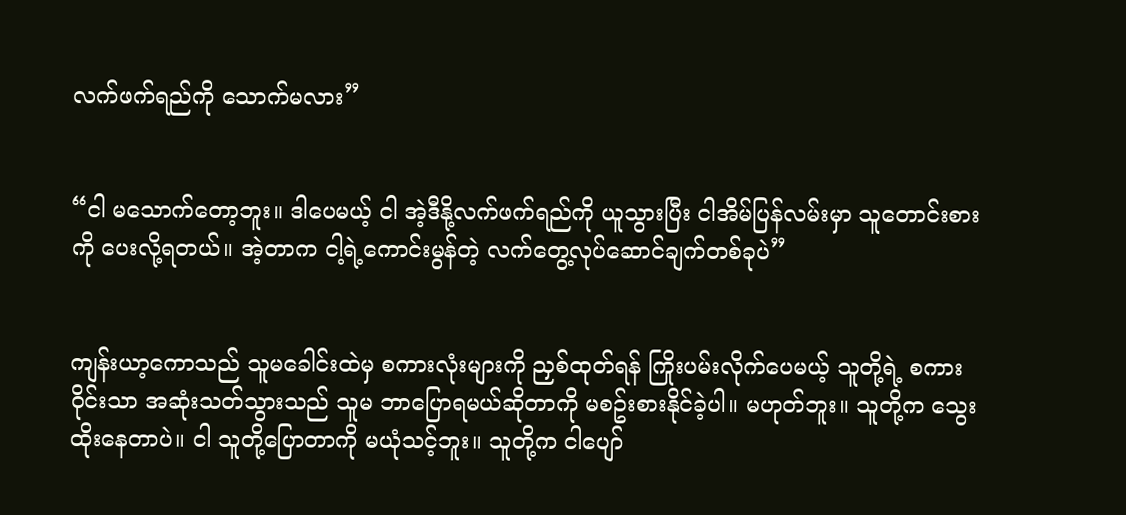လက်ဖက်ရည်ကို သောက်မလား”


“ငါ မသောက်တော့ဘူး။ ဒါပေမယ့် ငါ အဲ့ဒီနို့လက်ဖက်ရည်ကို ယူသွားပြီး ငါအိမ်ပြန်လမ်းမှာ သူတောင်းစားကို ပေးလို့ရတယ်။ အဲ့တာက ငါ့ရဲ့ကောင်းမွန်တဲ့ လက်တွေ့လုပ်ဆောင်ချက်တစ်ခုပဲ”


ကျန်းယာ့ကောသည် သူမခေါင်းထဲမှ စကားလုံးများကို ညှစ်ထုတ်ရန် ကြိုးပမ်းလိုက်ပေမယ့် သူတို့ရဲ့ စကားဝိုင်းသာ အဆုံးသတ်သွားသည် သူမ ဘာပြောရမယ်ဆိုတာကို မစဥ်းစားနိုင်ခဲ့ပါ။ မဟုတ်ဘူး။ သူတို့က သွေးထိုးနေတာပဲ။ ငါ သူတို့ပြောတာကို မယုံသင့်ဘူး။ သူတို့က ငါပျော်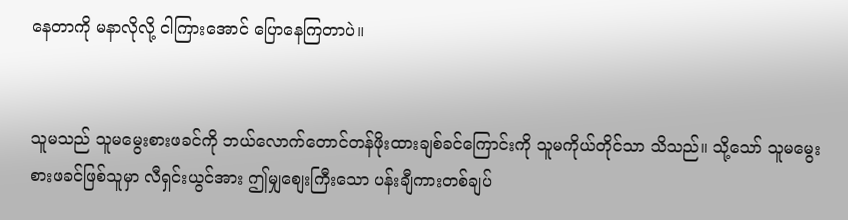နေတာကို မနာလိုလို့ ငါကြားအောင် ပြောနေကြတာပဲ။


သူမသည် သူမမွေးစားဖခင်ကို ဘယ်လောက်တောင်တန်ဖိုးထားချစ်ခင်ကြောင်းကို သူမကိုယ်တိုင်သာ သိသည်။ သို့သော် သူမမွေးစားဖခင်ဖြစ်သူမှာ လီရှင်းယွင်အား ဤမျှစျေးကြီးသော ပန်းချီကားတစ်ချပ်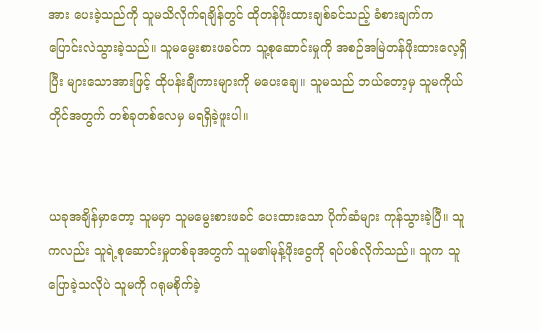အား ပေးခဲ့သည်ကို သူမသိလိုက်ရချိန်တွင် ထိုတန်ဖိုးထားချစ်ခင်သည့် ခံစားချက်က ပြောင်းလဲသွားခဲ့သည်။ သူမမွေးစားဖခင်က သူ့စုဆောင်းမှုကို အစဉ်အမြဲတန်ဖိုးထားလေ့ရှိပြီး များသောအားဖြင့် ထိုပန်းချီကားများကို မပေးချေ။ သူမသည် ဘယ်တော့မှ သူမကိုယ်တိုင်အတွက် တစ်ခုတစ်လေမှ မရရှိခဲ့ဖူးပါ။


ယခုအချိန်မှာတော့ သူမမှာ သူမမွေးစားဖခင် ပေးထားသော ပိုက်ဆံများ ကုန်သွားခဲ့ပြီ။ သူကလည်း သူရဲ့စုဆောင်းမှုတစ်ခုအတွက် သူမ၏မုန့်ဖိုးငွေကို ရပ်ပစ်လိုက်သည်။ သူက သူပြောခဲ့သလိုပဲ သူမကို ဂရုမစိုက်ခဲ့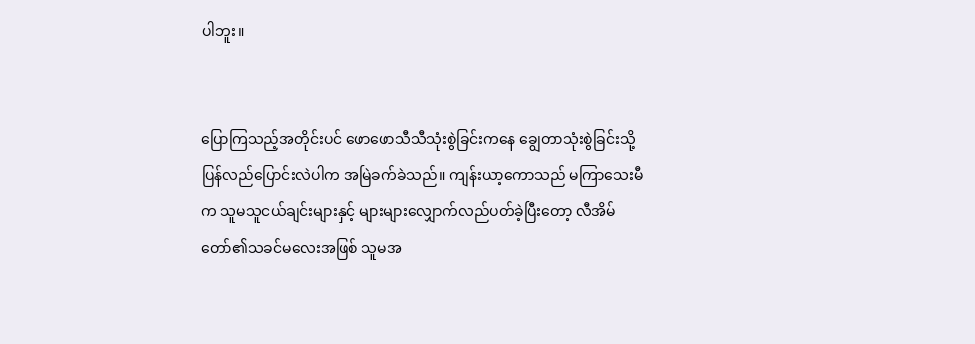ပါဘူး။


ပြောကြသည့်အတိုင်းပင် ဖောဖောသီသီသုံးစွဲခြင်းကနေ ချွေတာသုံးစွဲခြင်းသို့ ပြန်လည်ပြောင်းလဲပါက အမြဲခက်ခဲသည်။ ကျန်းယာ့ကောသည် မကြာသေးမီက သူမသူငယ်ချင်းများနှင့် များများလျှောက်လည်ပတ်ခဲ့ပြီးတော့ လီအိမ်တော်၏သခင်မလေးအဖြစ် သူမအ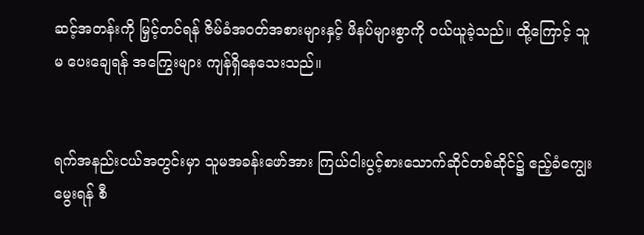ဆင့်အတန်းကို မြှင့်တင်ရန် ဇိမ်ခံအဝတ်အစားများနှင့် ဖိနပ်များစွာကို ဝယ်ယူခဲ့သည်။ ထို့ကြောင့် သူမ ပေးချေရန် အကြွေးများ ကျန်ရှိနေသေးသည်။


ရက်အနည်းငယ်အတွင်းမှာ သူမအခန်းဖော်အား ကြယ်ငါးပွင့်စားသောက်ဆိုင်တစ်ဆိုင်၌ ဧည့်ခံကျွေးမွေးရန် စီ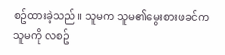စဥ်ထားခဲ့သည်။ သူမက သူမ၏မွေးစားဖခင်က သူမကို လစဥ်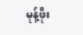မုန့်ဖိုး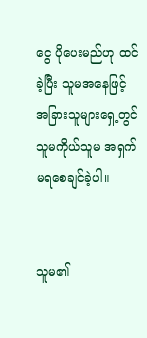ငွေ ပိုပေးမည်ဟု ထင်ခဲ့ပြီး သူမအနေဖြင့် အခြားသူများရှေ့တွင် သူမကိုယ်သူမ အရှက်မရစေချင်ခဲ့ပါ။


သူမ၏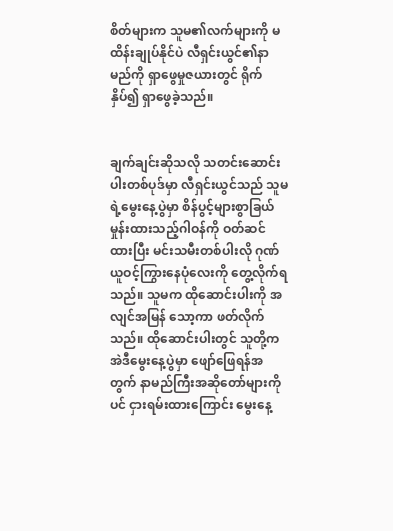စိတ်များက သူမ၏လက်များကို မထိန်းချုပ်နိုင်ပဲ လီရှင်းယွင်၏နာမည်ကို ရှာဖွေမှုဇယားတွင် ရိုက်နှိပ်၍ ရှာဖွေခဲ့သည်။


ချက်ချင်းဆိုသလို သတင်းဆောင်းပါးတစ်ပုဒ်မှာ လီရှင်းယွင်သည် သူမရဲ့မွေးနေ့ပွဲမှာ စိန်ပွင့်များစွာခြယ်မှုန်းထားသည့်ဂါဝန်ကို ဝတ်ဆင်ထားပြီး မင်းသမီးတစ်ပါးလို ဂုဏ်ယူဝင့်ကြွားနေပုံလေးကို တွေ့လိုက်ရသည်။ သူမက ထိုဆောင်းပါးကို အလျင်အမြန် သော့ကာ ဖတ်လိုက်သည်။ ထိုဆောင်းပါးတွင် သူတို့က အဲဒီမွေးနေ့ပွဲမှာ ဖျော်ဖြေရန်အတွက် နာမည်ကြီးအဆိုတော်များကိုပင် ငှားရမ်းထားကြောင်း မွေးနေ့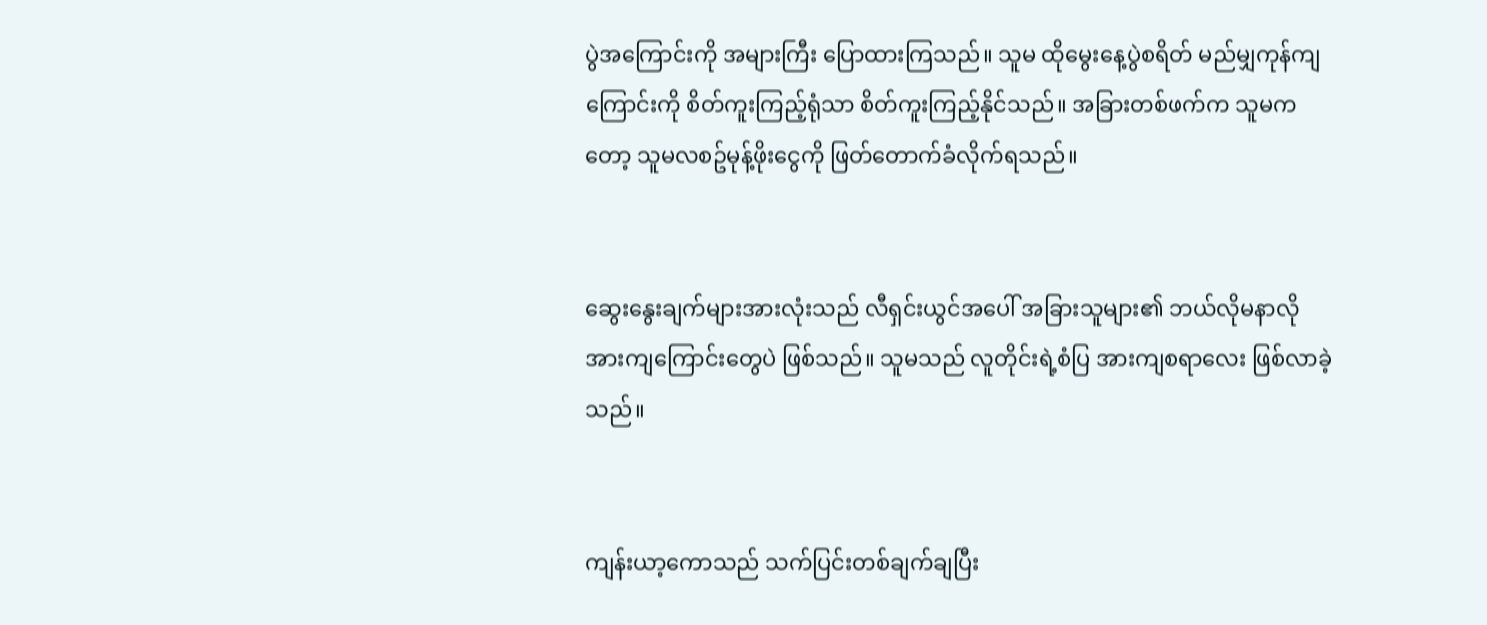ပွဲအကြောင်းကို အများကြီး ပြောထားကြသည်။ သူမ ထိုမွေးနေ့ပွဲစရိတ် မည်မျှကုန်ကျကြောင်းကို စိတ်ကူးကြည့်ရုံသာ စိတ်ကူးကြည့်နိုင်သည်။ အခြားတစ်ဖက်က သူမကတော့ သူမလစဥ်မုန့်ဖိုးငွေကို ဖြတ်တောက်ခံလိုက်ရသည်။


ဆွေးနွေးချက်များအားလုံးသည် လီရှင်းယွင်အပေါ် အခြားသူများ၏ ဘယ်လိုမနာလိုအားကျကြောင်းတွေပဲ ဖြစ်သည်။ သူမသည် လူတိုင်းရဲ့စံပြ အားကျစရာလေး ဖြစ်လာခဲ့သည်။


ကျန်းယာ့ကောသည် သက်ပြင်းတစ်ချက်ချပြီး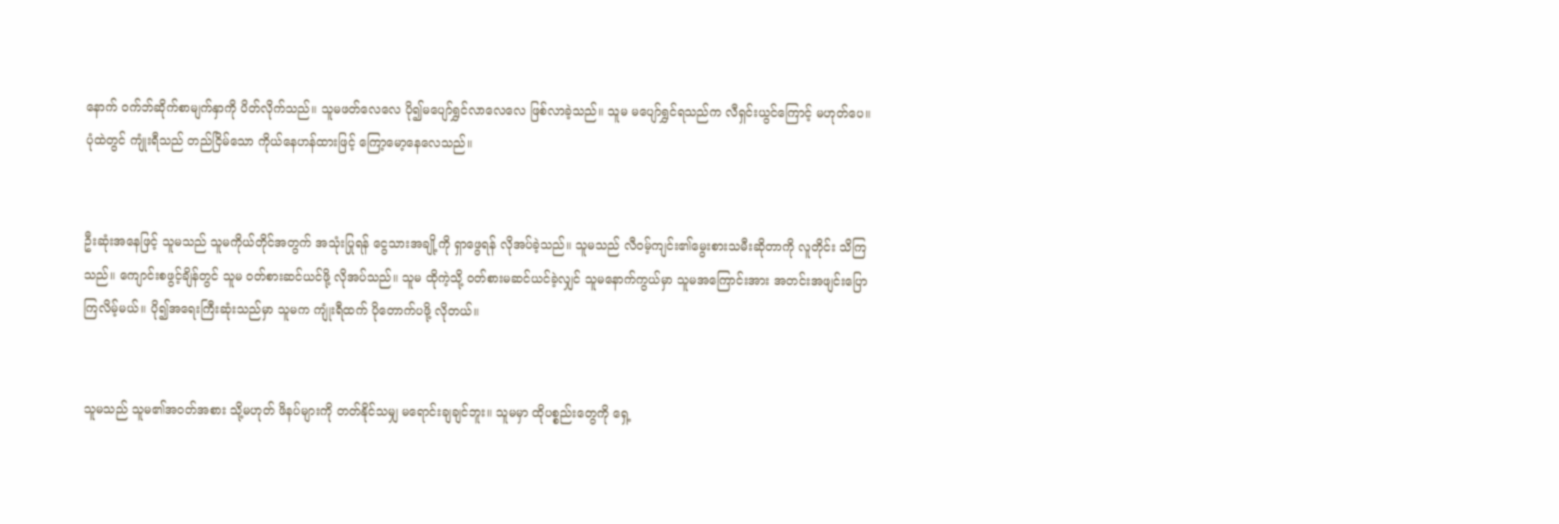နောက် ဝက်ဘ်ဆိုက်စာမျက်နှာကို ပိတ်လိုက်သည်။ သူမဖတ်လေလေ ပို၍မပျော်ရွှင်လာလေလေ ဖြစ်လာခဲ့သည်။ သူမ မပျော်ရွှင်ရသည်က လီရှင်းယွင်ကြောင့် မဟုတ်ပေ။ ပုံထဲတွင် ကျုံးရီသည် တည်ငြိမ်သော ကိုယ်နေဟန်ထားဖြင့် ကြော့မော့နေလေသည်။


ဦးဆုံးအနေဖြင့် သူမသည် သူမကိုယ်တိုင်အတွက် အသုံးပြုရန် ငွေသားအချို့ကို ရှာဖွေရန် လိုအပ်ခဲ့သည်။ သူမသည် လီဝမ့်ကျင်း၏မွေးစားသမီးဆိုတာကို လူတိုင်း သိကြသည်။ ကျောင်းစဖွင့်ချိန်တွင် သူမ ဝတ်စားဆင်ယင်ဖို့ လိုအပ်သည်။ သူမ ထိုကဲ့သို့ ဝတ်စားမဆင်ယင်ခဲ့လျှင် သူမနောက်ကွယ်မှာ သူမအကြောင်းအား အတင်းအဖျင်းပြောကြလိမ့်မယ်။ ပို၍အရေးကြီးဆုံးသည်မှာ သူမက ကျုံးရီထက် ပိုတောက်ပဖို့ လိုတယ်။


သူမသည် သူမ၏အဝတ်အစား သို့မဟုတ် ဖိနပ်များကို တတ်နိုင်သမျှ မရောင်းချချင်ဘူး။ သူမမှာ ထိုပစ္စည်းတွေကို ရှေ့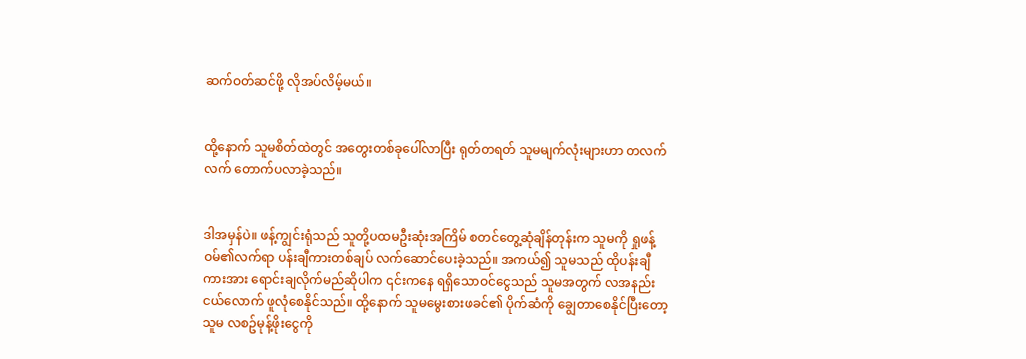ဆက်ဝတ်ဆင်ဖို့ လိုအပ်လိမ့်မယ်။


ထို့နောက် သူမစိတ်ထဲတွင် အတွေးတစ်ခုပေါ်လာပြီး ရုတ်တရတ် သူမမျက်လုံးများဟာ တလက်လက် တောက်ပလာခဲ့သည်။


ဒါအမှန်ပဲ။ ဖန့်ကျွင်းရုံသည် သူတို့ပထမဦးဆုံးအကြိမ် စတင်တွေ့ဆုံချိန်တုန်းက သူမကို ရှုဖန့်ဝမ်၏လက်ရာ ပန်းချီကားတစ်ချပ် လက်ဆောင်ပေးခဲ့သည်။ အကယ်၍ သူမသည် ထိုပန်းချီကားအား ရောင်းချလိုက်မည်ဆိုပါက ၎င်းကနေ ရရှိသောဝင်ငွေသည် သူမအတွက် လအနည်းငယ်လောက် ဖူလုံစေနိုင်သည်။ ထို့နောက် သူမမွေးစားဖခင်၏ ပိုက်ဆံကို ချွေတာစေနိုင်ပြီးတော့ သူမ လစဥ်မုန့်ဖိုးငွေကို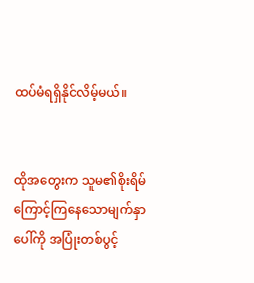ထပ်မံရရှိနိုင်လိမ့်မယ်။


ထိုအတွေးက သူမ၏စိုးရိမ်ကြောင့်ကြနေသောမျက်နှာပေါ်ကို အပြုံးတစ်ပွင့်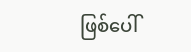ဖြစ်ပေါ်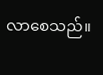လာစေသည်။